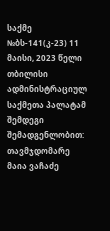საქმე №ბს-141(კ-23) 11 მაისი, 2023 წელი
თბილისი
ადმინისტრაციულ საქმეთა პალატამ
შემდეგი შემადგენლობით:
თავმჯდომარე მაია ვაჩაძე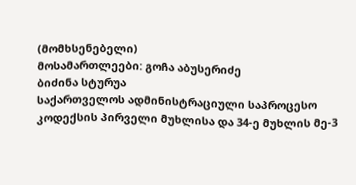(მომხსენებელი)
მოსამართლეები: გოჩა აბუსერიძე
ბიძინა სტურუა
საქართველოს ადმინისტრაციული საპროცესო კოდექსის პირველი მუხლისა და 34-ე მუხლის მე-3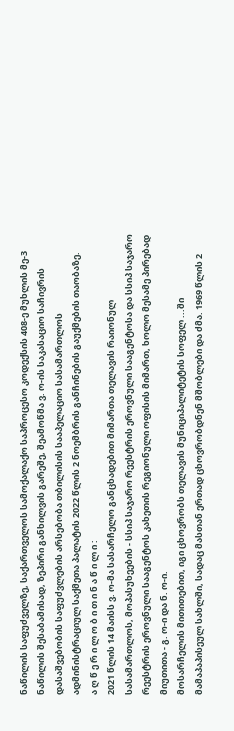ნაწილის საფუძველზე, საქართველოს სამოქალაქო საპროცესო კოდექსის 408-ე მუხლის მე-3 ნაწილის შესაბამისად, ზეპირი განხილვის გარეშე, შეამოწმა ვ. ო-ის საკასაციო საჩივრის დასაშვებობის საფუძვლების არსებობა თბილისის სააპელაციო სასამართლოს ადმინისტრაციულ საქმეთა პალატის 2022 წლის 2 ნოემბრის განჩინების გაუქმების თაობაზე.
ა ღ წ ე რ ი ლ ო ბ ი თ ი ნ ა წ ი ლ ი :
2021 წლის 14 მაისს ვ. ო-მა სასარჩელო განცხადებით მიმართა თელავის რაიონულ სასამართლოს, მოპასუხეების - სსიპ საჯარო რეესტრის ეროვნული სააგენტოსა და სსიპ საჯარო რეესტრის ეროვნული სააგენტოს კახეთის რეგიონული ოფისის მიმართ, ხოლო მესამე პირებად მიუთითა - გ. ო-ი და ნ. ო-ი.
მოსარჩელის მითითებით, იგი ცხოვრობს თელავის მუნიციპალიტეტის სოფელ ...ში მამაპაპისეულ სახლში, სადაც მასთან ერთად ცხოვრობდნენ მშობლები და ძმა. 1969 წლის 2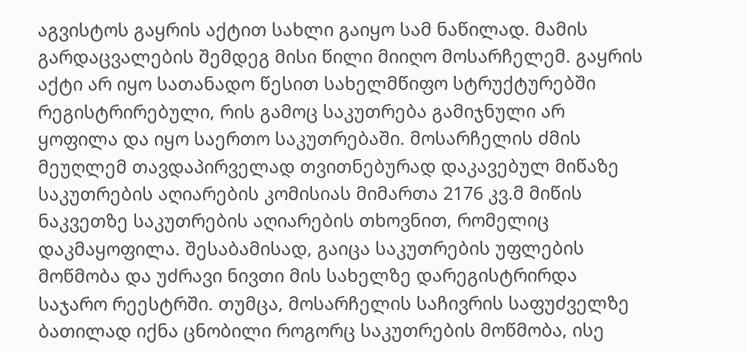აგვისტოს გაყრის აქტით სახლი გაიყო სამ ნაწილად. მამის გარდაცვალების შემდეგ მისი წილი მიიღო მოსარჩელემ. გაყრის აქტი არ იყო სათანადო წესით სახელმწიფო სტრუქტურებში რეგისტრირებული, რის გამოც საკუთრება გამიჯნული არ ყოფილა და იყო საერთო საკუთრებაში. მოსარჩელის ძმის მეუღლემ თავდაპირველად თვითნებურად დაკავებულ მიწაზე საკუთრების აღიარების კომისიას მიმართა 2176 კვ.მ მიწის ნაკვეთზე საკუთრების აღიარების თხოვნით, რომელიც დაკმაყოფილა. შესაბამისად, გაიცა საკუთრების უფლების მოწმობა და უძრავი ნივთი მის სახელზე დარეგისტრირდა საჯარო რეესტრში. თუმცა, მოსარჩელის საჩივრის საფუძველზე ბათილად იქნა ცნობილი როგორც საკუთრების მოწმობა, ისე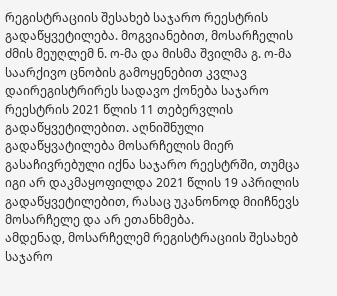რეგისტრაციის შესახებ საჯარო რეესტრის გადაწყვეტილება. მოგვიანებით, მოსარჩელის ძმის მეუღლემ ნ. ო-მა და მისმა შვილმა გ. ო-მა საარქივო ცნობის გამოყენებით კვლავ დაირეგისტრირეს სადავო ქონება საჯარო რეესტრის 2021 წლის 11 თებერვლის გადაწყვეტილებით. აღნიშნული გადაწყვატილება მოსარჩელის მიერ გასაჩივრებული იქნა საჯარო რეესტრში, თუმცა იგი არ დაკმაყოფილდა 2021 წლის 19 აპრილის გადაწყვეტილებით, რასაც უკანონოდ მიიჩნევს მოსარჩელე და არ ეთანხმება.
ამდენად, მოსარჩელემ რეგისტრაციის შესახებ საჯარო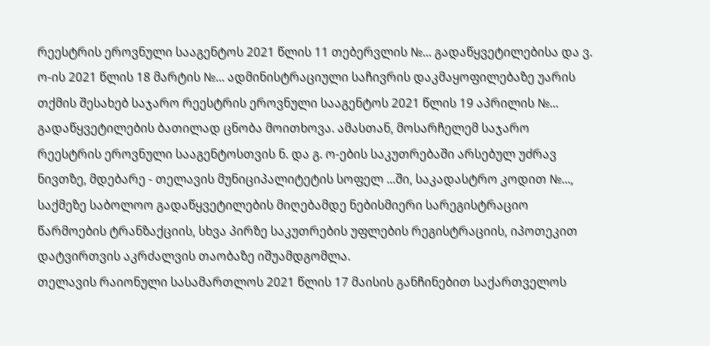რეესტრის ეროვნული სააგენტოს 2021 წლის 11 თებერვლის №... გადაწყვეტილებისა და ვ. ო-ის 2021 წლის 18 მარტის №... ადმინისტრაციული საჩივრის დაკმაყოფილებაზე უარის თქმის შესახებ საჯარო რეესტრის ეროვნული სააგენტოს 2021 წლის 19 აპრილის №... გადაწყვეტილების ბათილად ცნობა მოითხოვა. ამასთან, მოსარჩელემ საჯარო რეესტრის ეროვნული სააგენტოსთვის ნ. და გ. ო-ების საკუთრებაში არსებულ უძრავ ნივთზე, მდებარე - თელავის მუნიციპალიტეტის სოფელ ...ში, საკადასტრო კოდით №..., საქმეზე საბოლოო გადაწყვეტილების მიღებამდე ნებისმიერი სარეგისტრაციო წარმოების ტრანზაქციის, სხვა პირზე საკუთრების უფლების რეგისტრაციის, იპოთეკით დატვირთვის აკრძალვის თაობაზე იშუამდგომლა.
თელავის რაიონული სასამართლოს 2021 წლის 17 მაისის განჩინებით საქართველოს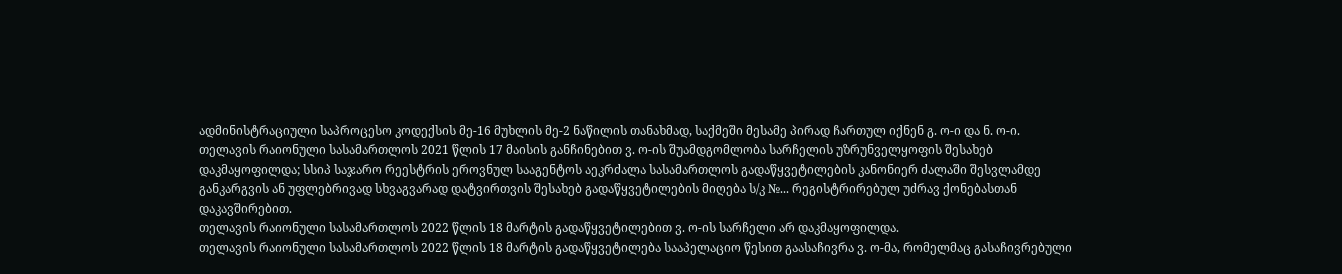ადმინისტრაციული საპროცესო კოდექსის მე-16 მუხლის მე-2 ნაწილის თანახმად, საქმეში მესამე პირად ჩართულ იქნენ გ. ო-ი და ნ. ო-ი.
თელავის რაიონული სასამართლოს 2021 წლის 17 მაისის განჩინებით ვ. ო-ის შუამდგომლობა სარჩელის უზრუნველყოფის შესახებ დაკმაყოფილდა; სსიპ საჯარო რეესტრის ეროვნულ სააგენტოს აეკრძალა სასამართლოს გადაწყვეტილების კანონიერ ძალაში შესვლამდე განკარგვის ან უფლებრივად სხვაგვარად დატვირთვის შესახებ გადაწყვეტილების მიღება ს/კ №... რეგისტრირებულ უძრავ ქონებასთან დაკავშირებით.
თელავის რაიონული სასამართლოს 2022 წლის 18 მარტის გადაწყვეტილებით ვ. ო-ის სარჩელი არ დაკმაყოფილდა.
თელავის რაიონული სასამართლოს 2022 წლის 18 მარტის გადაწყვეტილება სააპელაციო წესით გაასაჩივრა ვ. ო-მა, რომელმაც გასაჩივრებული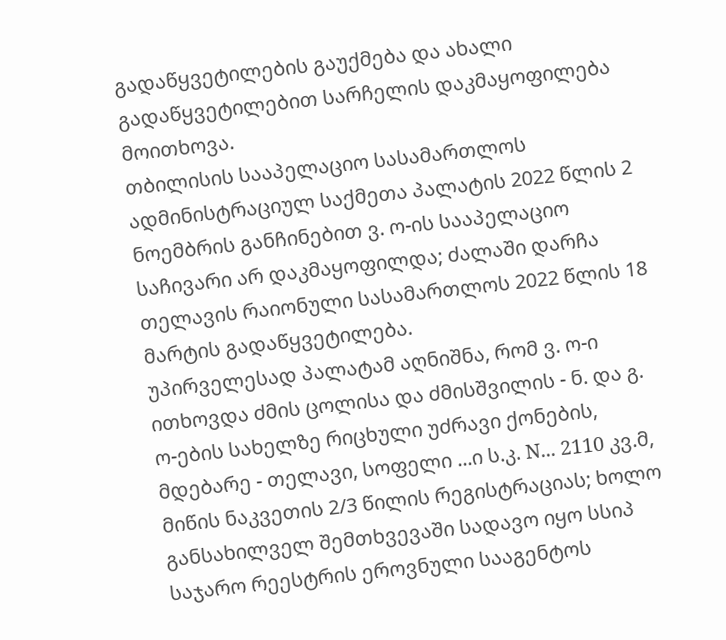გადაწყვეტილების გაუქმება და ახალი გადაწყვეტილებით სარჩელის დაკმაყოფილება მოითხოვა.
თბილისის სააპელაციო სასამართლოს ადმინისტრაციულ საქმეთა პალატის 2022 წლის 2 ნოემბრის განჩინებით ვ. ო-ის სააპელაციო საჩივარი არ დაკმაყოფილდა; ძალაში დარჩა თელავის რაიონული სასამართლოს 2022 წლის 18 მარტის გადაწყვეტილება.
უპირველესად პალატამ აღნიშნა, რომ ვ. ო-ი ითხოვდა ძმის ცოლისა და ძმისშვილის - ნ. და გ. ო-ების სახელზე რიცხული უძრავი ქონების, მდებარე - თელავი, სოფელი ...ი ს.კ. N... 2110 კვ.მ, მიწის ნაკვეთის 2/3 წილის რეგისტრაციას; ხოლო განსახილველ შემთხვევაში სადავო იყო სსიპ საჯარო რეესტრის ეროვნული სააგენტოს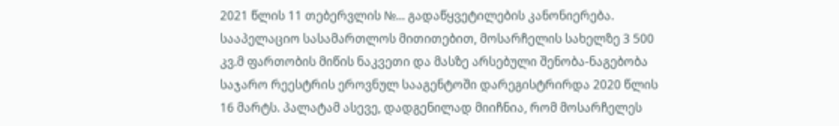2021 წლის 11 თებერვლის №... გადაწყვეტილების კანონიერება.
სააპელაციო სასამართლოს მითითებით, მოსარჩელის სახელზე 3 500 კვ.მ ფართობის მიწის ნაკვეთი და მასზე არსებული შენობა-ნაგებობა საჯარო რეესტრის ეროვნულ სააგენტოში დარეგისტრირდა 2020 წლის 16 მარტს. პალატამ ასევე, დადგენილად მიიჩნია, რომ მოსარჩელეს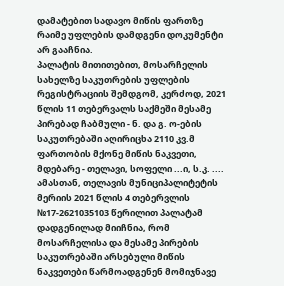დამატებით სადავო მიწის ფართზე რაიმე უფლების დამდგენი დოკუმენტი არ გააჩნია.
პალატის მითითებით, მოსარჩელის სახელზე საკუთრების უფლების რეგისტრაციის შემდგომ, კერძოდ, 2021 წლის 11 თებერვალს საქმეში მესამე პირებად ჩაბმული - ნ. და გ. ო-ების საკუთრებაში აღირიცხა 2110 კვ.მ ფართობის მქონე მიწის ნაკვეთი, მდებარე - თელავი, სოფელი ...ი, ს.კ. .... ამასთან, თელავის მუნიციპალიტეტის მერიის 2021 წლის 4 თებერვლის №17-2621035103 წერილით პალატამ დადგენილად მიიჩნია, რომ მოსარჩელისა და მესამე პირების საკუთრებაში არსებული მიწის ნაკვეთები წარმოადგენენ მომიჯნავე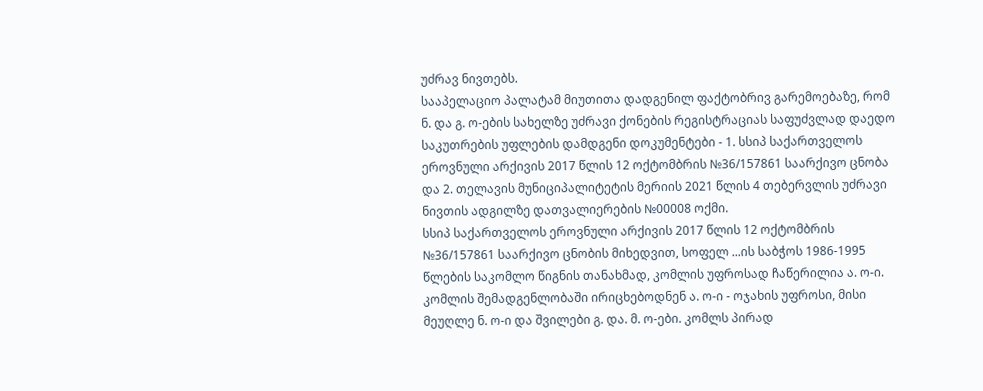უძრავ ნივთებს.
სააპელაციო პალატამ მიუთითა დადგენილ ფაქტობრივ გარემოებაზე, რომ ნ. და გ. ო-ების სახელზე უძრავი ქონების რეგისტრაციას საფუძვლად დაედო საკუთრების უფლების დამდგენი დოკუმენტები - 1. სსიპ საქართველოს ეროვნული არქივის 2017 წლის 12 ოქტომბრის №36/157861 საარქივო ცნობა და 2. თელავის მუნიციპალიტეტის მერიის 2021 წლის 4 თებერვლის უძრავი ნივთის ადგილზე დათვალიერების №00008 ოქმი.
სსიპ საქართველოს ეროვნული არქივის 2017 წლის 12 ოქტომბრის №36/157861 საარქივო ცნობის მიხედვით, სოფელ ...ის საბჭოს 1986-1995 წლების საკომლო წიგნის თანახმად, კომლის უფროსად ჩაწერილია ა. ო-ი. კომლის შემადგენლობაში ირიცხებოდნენ ა. ო-ი - ოჯახის უფროსი, მისი მეუღლე ნ. ო-ი და შვილები გ. და. მ. ო-ები. კომლს პირად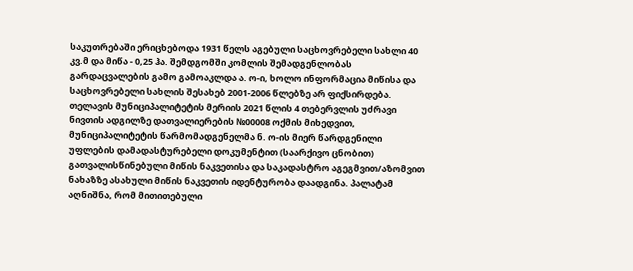საკუთრებაში ერიცხებოდა 1931 წელს აგებული საცხოვრებელი სახლი 40 კვ.მ და მიწა - 0,25 ჰა. შემდგომში კომლის შემადგენლობას გარდაცვალების გამო გამოაკლდა ა. ო-ი, ხოლო ინფორმაცია მიწისა და საცხოვრებელი სახლის შესახებ 2001-2006 წლებზე არ ფიქსირდება.
თელავის მუნიციპალიტეტის მერიის 2021 წლის 4 თებერვლის უძრავი ნივთის ადგილზე დათვალიერების №00008 ოქმის მიხედვით, მუნიციპალიტეტის წარმომადგენელმა ნ. ო-ის მიერ წარდგენილი უფლების დამადასტურებელი დოკუმენტით (საარქივო ცნობით) გათვალისწინებული მიწის ნაკვეთისა და საკადასტრო აგეგმვით/აზომვით ნახაზზე ასახული მიწის ნაკვეთის იდენტურობა დაადგინა. პალატამ აღნიშნა, რომ მითითებული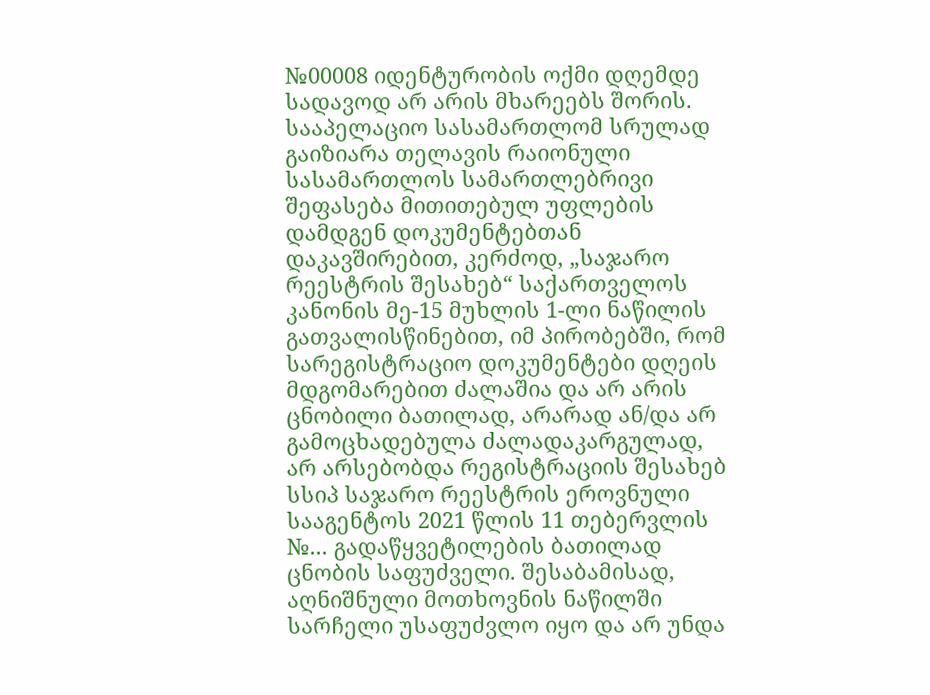№00008 იდენტურობის ოქმი დღემდე სადავოდ არ არის მხარეებს შორის.
სააპელაციო სასამართლომ სრულად გაიზიარა თელავის რაიონული სასამართლოს სამართლებრივი შეფასება მითითებულ უფლების დამდგენ დოკუმენტებთან დაკავშირებით, კერძოდ, „საჯარო რეესტრის შესახებ“ საქართველოს კანონის მე-15 მუხლის 1-ლი ნაწილის გათვალისწინებით, იმ პირობებში, რომ სარეგისტრაციო დოკუმენტები დღეის მდგომარებით ძალაშია და არ არის ცნობილი ბათილად, არარად ან/და არ გამოცხადებულა ძალადაკარგულად, არ არსებობდა რეგისტრაციის შესახებ სსიპ საჯარო რეესტრის ეროვნული სააგენტოს 2021 წლის 11 თებერვლის №... გადაწყვეტილების ბათილად ცნობის საფუძველი. შესაბამისად, აღნიშნული მოთხოვნის ნაწილში სარჩელი უსაფუძვლო იყო და არ უნდა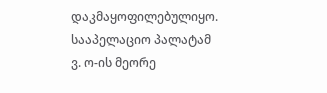დაკმაყოფილებულიყო.
სააპელაციო პალატამ ვ. ო-ის მეორე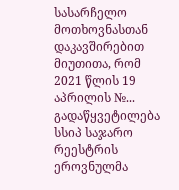სასარჩელო მოთხოვნასთან დაკავშირებით მიუთითა, რომ 2021 წლის 19 აპრილის №... გადაწყვეტილება სსიპ საჯარო რეესტრის ეროვნულმა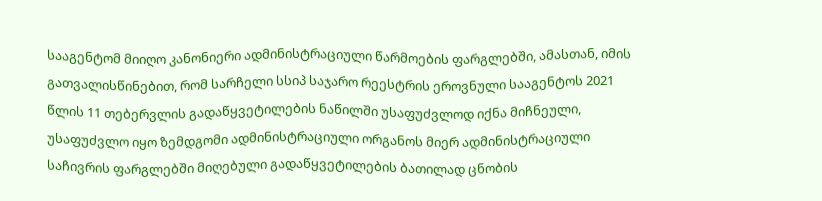სააგენტომ მიიღო კანონიერი ადმინისტრაციული წარმოების ფარგლებში, ამასთან, იმის გათვალისწინებით, რომ სარჩელი სსიპ საჯარო რეესტრის ეროვნული სააგენტოს 2021 წლის 11 თებერვლის გადაწყვეტილების ნაწილში უსაფუძვლოდ იქნა მიჩნეული, უსაფუძვლო იყო ზემდგომი ადმინისტრაციული ორგანოს მიერ ადმინისტრაციული საჩივრის ფარგლებში მიღებული გადაწყვეტილების ბათილად ცნობის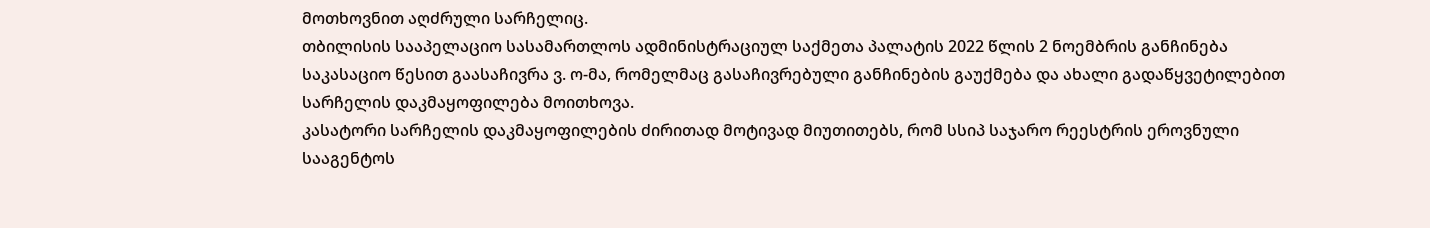მოთხოვნით აღძრული სარჩელიც.
თბილისის სააპელაციო სასამართლოს ადმინისტრაციულ საქმეთა პალატის 2022 წლის 2 ნოემბრის განჩინება საკასაციო წესით გაასაჩივრა ვ. ო-მა, რომელმაც გასაჩივრებული განჩინების გაუქმება და ახალი გადაწყვეტილებით სარჩელის დაკმაყოფილება მოითხოვა.
კასატორი სარჩელის დაკმაყოფილების ძირითად მოტივად მიუთითებს, რომ სსიპ საჯარო რეესტრის ეროვნული სააგენტოს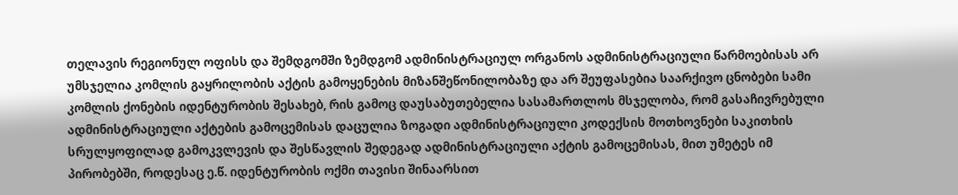თელავის რეგიონულ ოფისს და შემდგომში ზემდგომ ადმინისტრაციულ ორგანოს ადმინისტრაციული წარმოებისას არ უმსჯელია კომლის გაყრილობის აქტის გამოყენების მიზანშეწონილობაზე და არ შეუფასებია საარქივო ცნობები სამი კომლის ქონების იდენტურობის შესახებ, რის გამოც დაუსაბუთებელია სასამართლოს მსჯელობა, რომ გასაჩივრებული ადმინისტრაციული აქტების გამოცემისას დაცულია ზოგადი ადმინისტრაციული კოდექსის მოთხოვნები საკითხის სრულყოფილად გამოკვლევის და შესწავლის შედეგად ადმინისტრაციული აქტის გამოცემისას, მით უმეტეს იმ პირობებში, როდესაც ე.წ. იდენტურობის ოქმი თავისი შინაარსით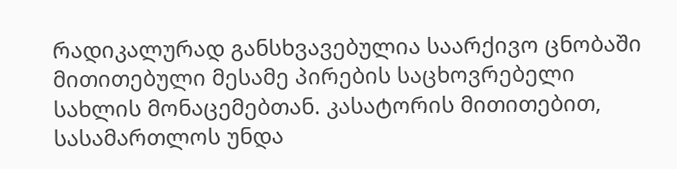რადიკალურად განსხვავებულია საარქივო ცნობაში მითითებული მესამე პირების საცხოვრებელი სახლის მონაცემებთან. კასატორის მითითებით, სასამართლოს უნდა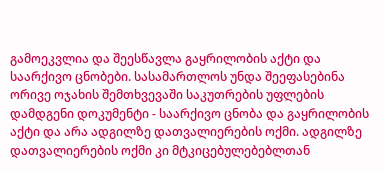გამოეკვლია და შეესწავლა გაყრილობის აქტი და საარქივო ცნობები. სასამართლოს უნდა შეეფასებინა ორივე ოჯახის შემთხვევაში საკუთრების უფლების დამდგენი დოკუმენტი - საარქივო ცნობა და გაყრილობის აქტი და არა ადგილზე დათვალიერების ოქმი. ადგილზე დათვალიერების ოქმი კი მტკიცებულებებლთან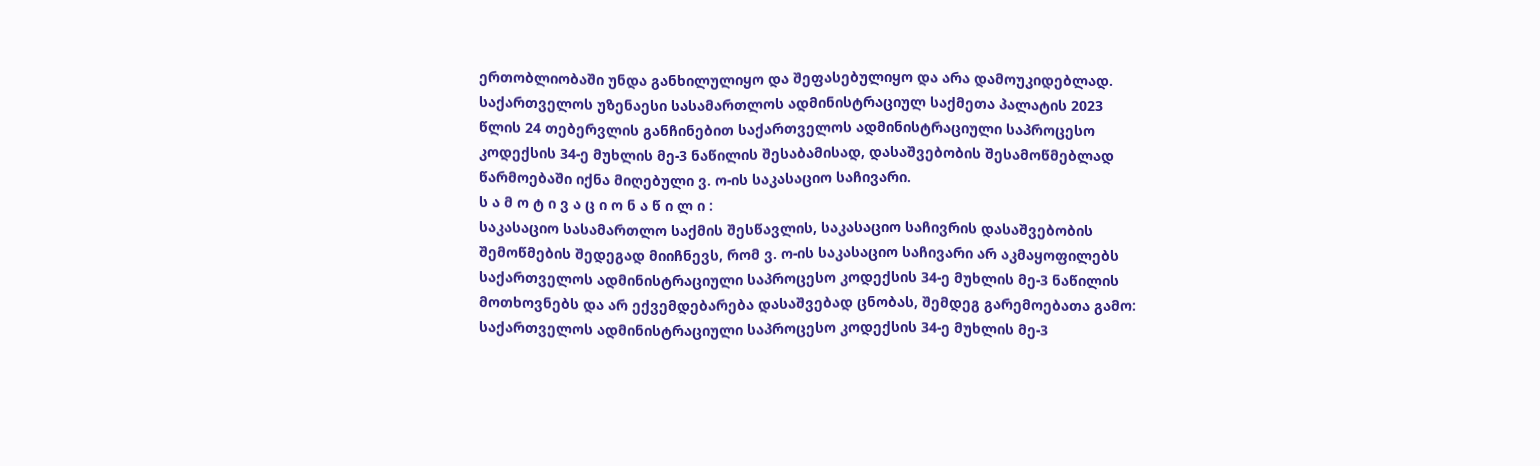ერთობლიობაში უნდა განხილულიყო და შეფასებულიყო და არა დამოუკიდებლად.
საქართველოს უზენაესი სასამართლოს ადმინისტრაციულ საქმეთა პალატის 2023 წლის 24 თებერვლის განჩინებით საქართველოს ადმინისტრაციული საპროცესო კოდექსის 34-ე მუხლის მე-3 ნაწილის შესაბამისად, დასაშვებობის შესამოწმებლად წარმოებაში იქნა მიღებული ვ. ო-ის საკასაციო საჩივარი.
ს ა მ ო ტ ი ვ ა ც ი ო ნ ა წ ი ლ ი :
საკასაციო სასამართლო საქმის შესწავლის, საკასაციო საჩივრის დასაშვებობის შემოწმების შედეგად მიიჩნევს, რომ ვ. ო-ის საკასაციო საჩივარი არ აკმაყოფილებს საქართველოს ადმინისტრაციული საპროცესო კოდექსის 34-ე მუხლის მე-3 ნაწილის მოთხოვნებს და არ ექვემდებარება დასაშვებად ცნობას, შემდეგ გარემოებათა გამო:
საქართველოს ადმინისტრაციული საპროცესო კოდექსის 34-ე მუხლის მე-3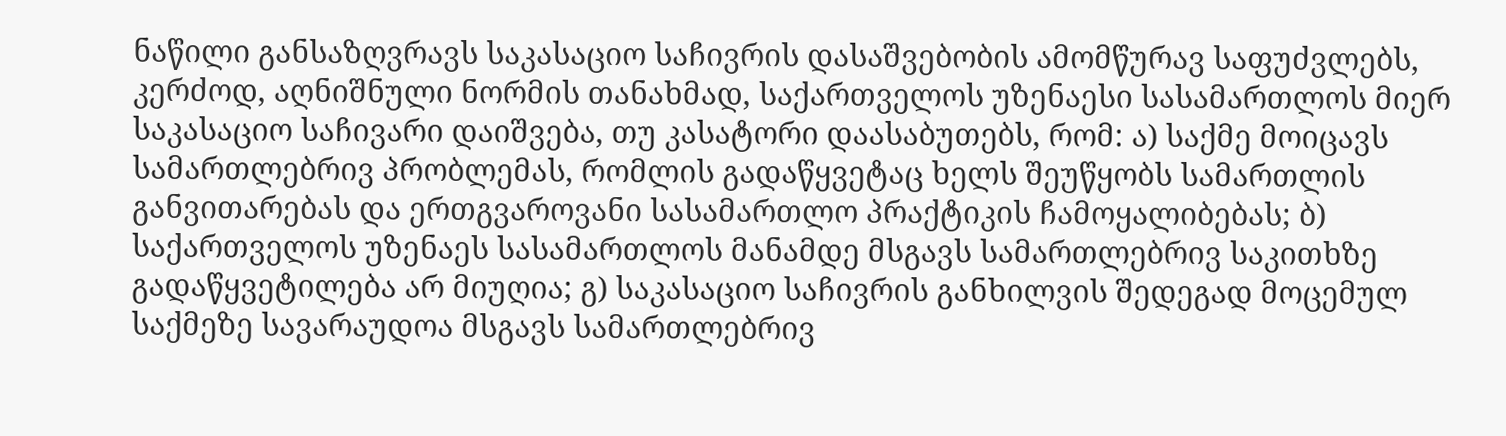ნაწილი განსაზღვრავს საკასაციო საჩივრის დასაშვებობის ამომწურავ საფუძვლებს, კერძოდ, აღნიშნული ნორმის თანახმად, საქართველოს უზენაესი სასამართლოს მიერ საკასაციო საჩივარი დაიშვება, თუ კასატორი დაასაბუთებს, რომ: ა) საქმე მოიცავს სამართლებრივ პრობლემას, რომლის გადაწყვეტაც ხელს შეუწყობს სამართლის განვითარებას და ერთგვაროვანი სასამართლო პრაქტიკის ჩამოყალიბებას; ბ) საქართველოს უზენაეს სასამართლოს მანამდე მსგავს სამართლებრივ საკითხზე გადაწყვეტილება არ მიუღია; გ) საკასაციო საჩივრის განხილვის შედეგად მოცემულ საქმეზე სავარაუდოა მსგავს სამართლებრივ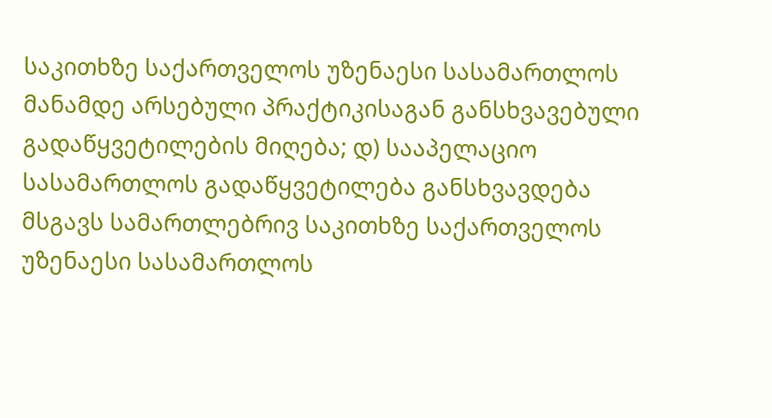საკითხზე საქართველოს უზენაესი სასამართლოს მანამდე არსებული პრაქტიკისაგან განსხვავებული გადაწყვეტილების მიღება; დ) სააპელაციო სასამართლოს გადაწყვეტილება განსხვავდება მსგავს სამართლებრივ საკითხზე საქართველოს უზენაესი სასამართლოს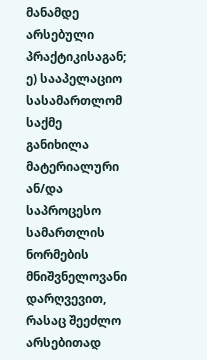მანამდე არსებული პრაქტიკისაგან; ე) სააპელაციო სასამართლომ საქმე განიხილა მატერიალური ან/და საპროცესო სამართლის ნორმების მნიშვნელოვანი დარღვევით, რასაც შეეძლო არსებითად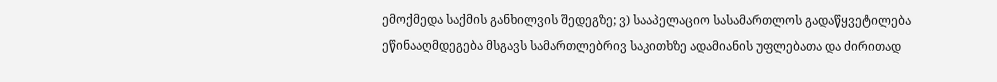ემოქმედა საქმის განხილვის შედეგზე; ვ) სააპელაციო სასამართლოს გადაწყვეტილება ეწინააღმდეგება მსგავს სამართლებრივ საკითხზე ადამიანის უფლებათა და ძირითად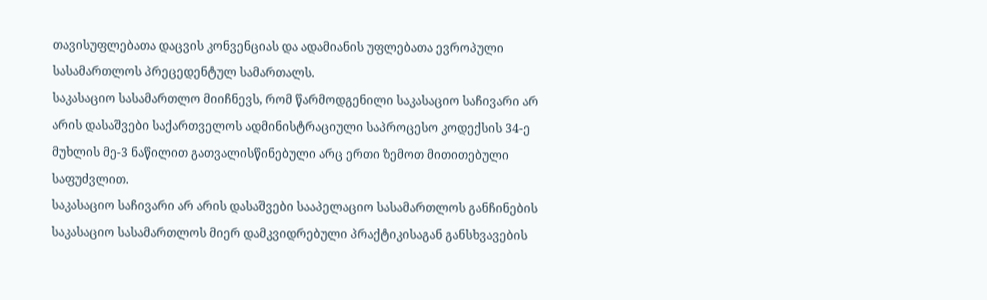თავისუფლებათა დაცვის კონვენციას და ადამიანის უფლებათა ევროპული სასამართლოს პრეცედენტულ სამართალს.
საკასაციო სასამართლო მიიჩნევს, რომ წარმოდგენილი საკასაციო საჩივარი არ არის დასაშვები საქართველოს ადმინისტრაციული საპროცესო კოდექსის 34-ე მუხლის მე-3 ნაწილით გათვალისწინებული არც ერთი ზემოთ მითითებული საფუძვლით.
საკასაციო საჩივარი არ არის დასაშვები სააპელაციო სასამართლოს განჩინების საკასაციო სასამართლოს მიერ დამკვიდრებული პრაქტიკისაგან განსხვავების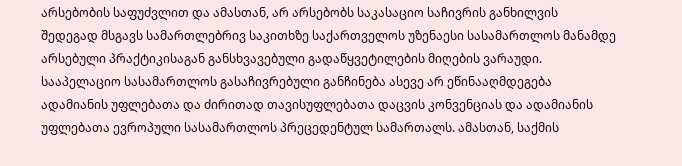არსებობის საფუძვლით და ამასთან, არ არსებობს საკასაციო საჩივრის განხილვის შედეგად მსგავს სამართლებრივ საკითხზე საქართველოს უზენაესი სასამართლოს მანამდე არსებული პრაქტიკისაგან განსხვავებული გადაწყვეტილების მიღების ვარაუდი. სააპელაციო სასამართლოს გასაჩივრებული განჩინება ასევე არ ეწინააღმდეგება ადამიანის უფლებათა და ძირითად თავისუფლებათა დაცვის კონვენციას და ადამიანის უფლებათა ევროპული სასამართლოს პრეცედენტულ სამართალს. ამასთან, საქმის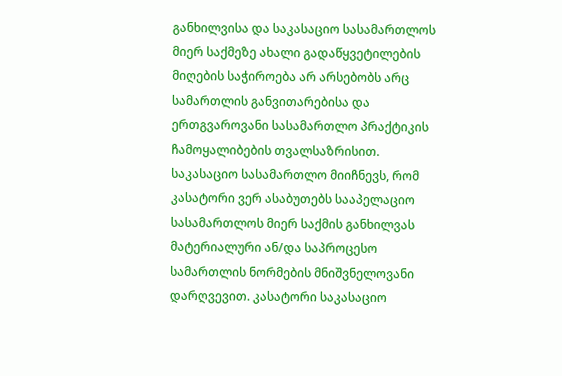განხილვისა და საკასაციო სასამართლოს მიერ საქმეზე ახალი გადაწყვეტილების მიღების საჭიროება არ არსებობს არც სამართლის განვითარებისა და ერთგვაროვანი სასამართლო პრაქტიკის ჩამოყალიბების თვალსაზრისით.
საკასაციო სასამართლო მიიჩნევს, რომ კასატორი ვერ ასაბუთებს სააპელაციო სასამართლოს მიერ საქმის განხილვას მატერიალური ან/და საპროცესო სამართლის ნორმების მნიშვნელოვანი დარღვევით. კასატორი საკასაციო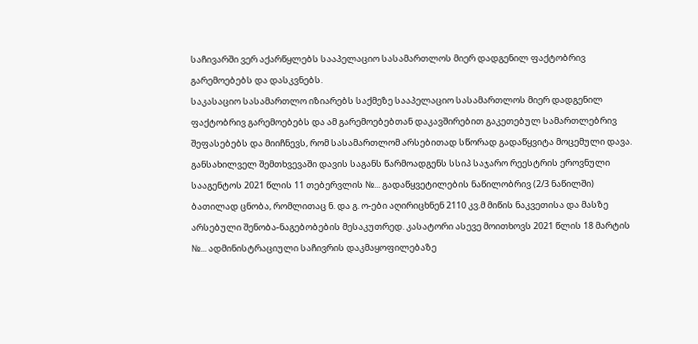საჩივარში ვერ აქარწყლებს სააპელაციო სასამართლოს მიერ დადგენილ ფაქტობრივ გარემოებებს და დასკვნებს.
საკასაციო სასამართლო იზიარებს საქმეზე სააპელაციო სასამართლოს მიერ დადგენილ ფაქტობრივ გარემოებებს და ამ გარემოებებთან დაკავშირებით გაკეთებულ სამართლებრივ შეფასებებს და მიიჩნევს, რომ სასამართლომ არსებითად სწორად გადაწყვიტა მოცემული დავა.
განსახილველ შემთხვევაში დავის საგანს წარმოადგენს სსიპ საჯარო რეესტრის ეროვნული სააგენტოს 2021 წლის 11 თებერვლის №... გადაწყვეტილების ნაწილობრივ (2/3 ნაწილში) ბათილად ცნობა, რომლითაც ნ. და გ. ო-ები აღირიცხნენ 2110 კვ.მ მიწის ნაკვეთისა და მასზე არსებული შენობა-ნაგებობების მესაკუთრედ. კასატორი ასევე მოითხოვს 2021 წლის 18 მარტის №... ადმინისტრაციული საჩივრის დაკმაყოფილებაზე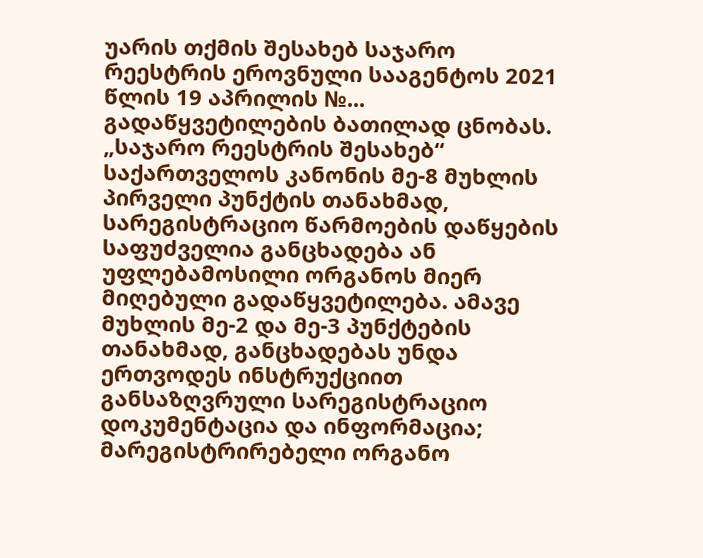უარის თქმის შესახებ საჯარო რეესტრის ეროვნული სააგენტოს 2021 წლის 19 აპრილის №... გადაწყვეტილების ბათილად ცნობას.
„საჯარო რეესტრის შესახებ“ საქართველოს კანონის მე-8 მუხლის პირველი პუნქტის თანახმად, სარეგისტრაციო წარმოების დაწყების საფუძველია განცხადება ან უფლებამოსილი ორგანოს მიერ მიღებული გადაწყვეტილება. ამავე მუხლის მე-2 და მე-3 პუნქტების თანახმად, განცხადებას უნდა ერთვოდეს ინსტრუქციით განსაზღვრული სარეგისტრაციო დოკუმენტაცია და ინფორმაცია; მარეგისტრირებელი ორგანო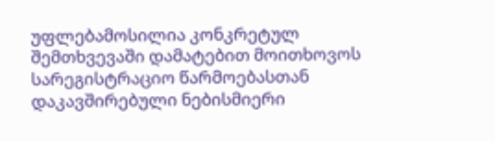უფლებამოსილია კონკრეტულ შემთხვევაში დამატებით მოითხოვოს სარეგისტრაციო წარმოებასთან დაკავშირებული ნებისმიერი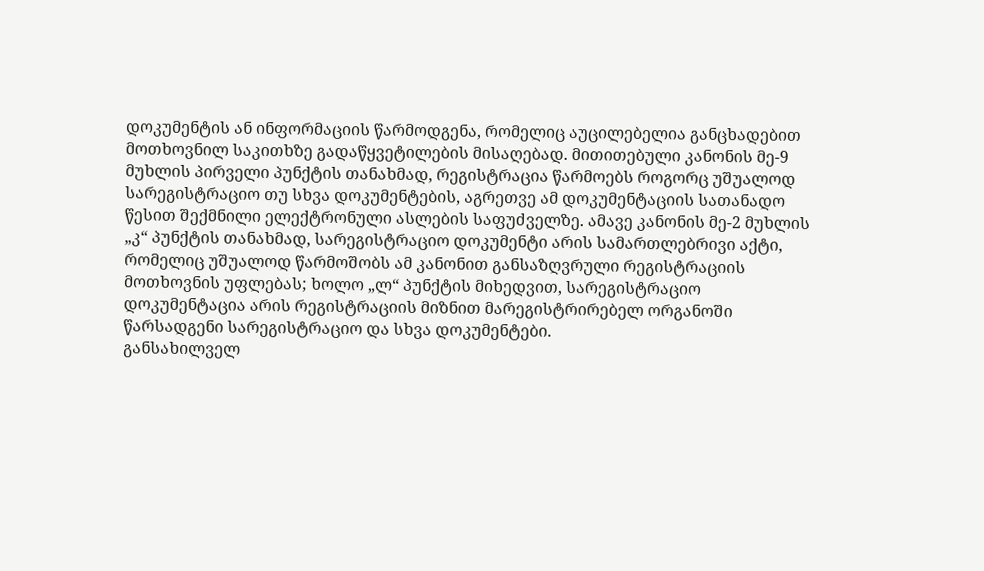დოკუმენტის ან ინფორმაციის წარმოდგენა, რომელიც აუცილებელია განცხადებით მოთხოვნილ საკითხზე გადაწყვეტილების მისაღებად. მითითებული კანონის მე-9 მუხლის პირველი პუნქტის თანახმად, რეგისტრაცია წარმოებს როგორც უშუალოდ სარეგისტრაციო თუ სხვა დოკუმენტების, აგრეთვე ამ დოკუმენტაციის სათანადო წესით შექმნილი ელექტრონული ასლების საფუძველზე. ამავე კანონის მე-2 მუხლის „კ“ პუნქტის თანახმად, სარეგისტრაციო დოკუმენტი არის სამართლებრივი აქტი, რომელიც უშუალოდ წარმოშობს ამ კანონით განსაზღვრული რეგისტრაციის მოთხოვნის უფლებას; ხოლო „ლ“ პუნქტის მიხედვით, სარეგისტრაციო დოკუმენტაცია არის რეგისტრაციის მიზნით მარეგისტრირებელ ორგანოში წარსადგენი სარეგისტრაციო და სხვა დოკუმენტები.
განსახილველ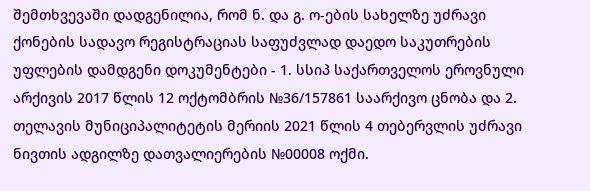შემთხვევაში დადგენილია, რომ ნ. და გ. ო-ების სახელზე უძრავი ქონების სადავო რეგისტრაციას საფუძვლად დაედო საკუთრების უფლების დამდგენი დოკუმენტები - 1. სსიპ საქართველოს ეროვნული არქივის 2017 წლის 12 ოქტომბრის №36/157861 საარქივო ცნობა და 2. თელავის მუნიციპალიტეტის მერიის 2021 წლის 4 თებერვლის უძრავი ნივთის ადგილზე დათვალიერების №00008 ოქმი.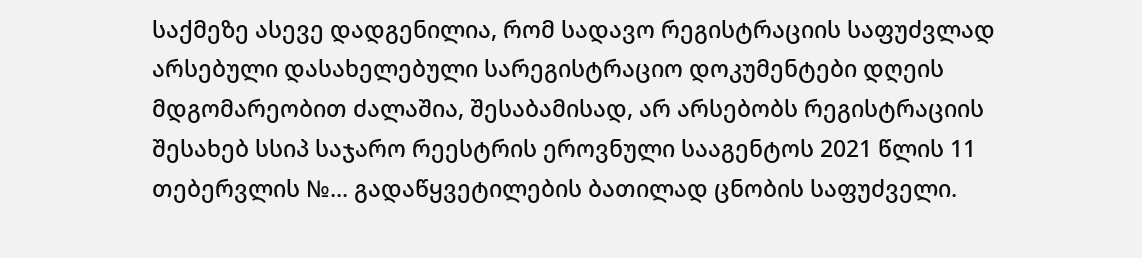საქმეზე ასევე დადგენილია, რომ სადავო რეგისტრაციის საფუძვლად არსებული დასახელებული სარეგისტრაციო დოკუმენტები დღეის მდგომარეობით ძალაშია, შესაბამისად, არ არსებობს რეგისტრაციის შესახებ სსიპ საჯარო რეესტრის ეროვნული სააგენტოს 2021 წლის 11 თებერვლის №... გადაწყვეტილების ბათილად ცნობის საფუძველი.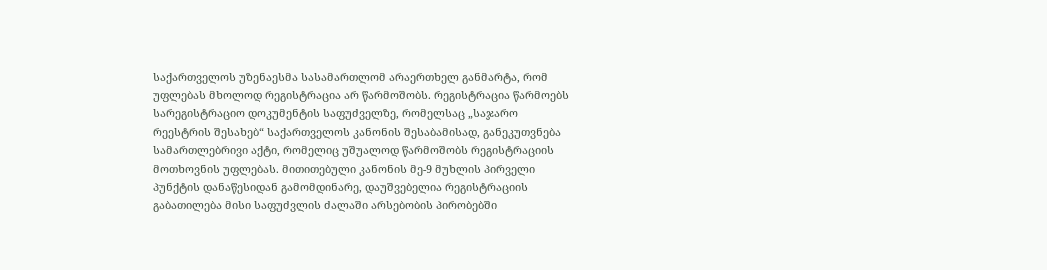საქართველოს უზენაესმა სასამართლომ არაერთხელ განმარტა, რომ უფლებას მხოლოდ რეგისტრაცია არ წარმოშობს. რეგისტრაცია წარმოებს სარეგისტრაციო დოკუმენტის საფუძველზე, რომელსაც „საჯარო რეესტრის შესახებ“ საქართველოს კანონის შესაბამისად, განეკუთვნება სამართლებრივი აქტი, რომელიც უშუალოდ წარმოშობს რეგისტრაციის მოთხოვნის უფლებას. მითითებული კანონის მე-9 მუხლის პირველი პუნქტის დანაწესიდან გამომდინარე, დაუშვებელია რეგისტრაციის გაბათილება მისი საფუძვლის ძალაში არსებობის პირობებში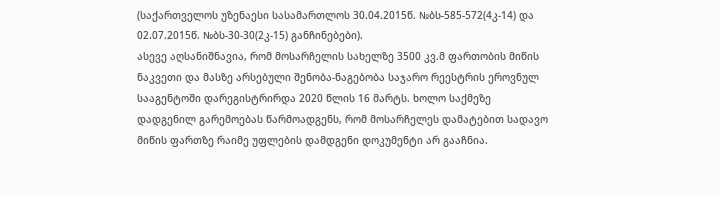(საქართველოს უზენაესი სასამართლოს 30.04.2015წ. №ბს-585-572(4კ-14) და 02.07.2015წ. №ბს-30-30(2კ-15) განჩინებები).
ასევე აღსანიშნავია, რომ მოსარჩელის სახელზე 3500 კვ.მ ფართობის მიწის ნაკვეთი და მასზე არსებული შენობა-ნაგებობა საჯარო რეესტრის ეროვნულ სააგენტოში დარეგისტრირდა 2020 წლის 16 მარტს. ხოლო საქმეზე დადგენილ გარემოებას წარმოადგენს, რომ მოსარჩელეს დამატებით სადავო მიწის ფართზე რაიმე უფლების დამდგენი დოკუმენტი არ გააჩნია.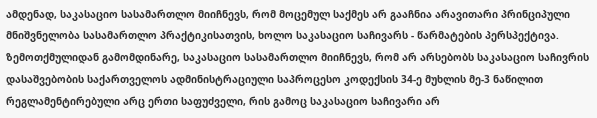ამდენად, საკასაციო სასამართლო მიიჩნევს, რომ მოცემულ საქმეს არ გააჩნია არავითარი პრინციპული მნიშვნელობა სასამართლო პრაქტიკისათვის, ხოლო საკასაციო საჩივარს - წარმატების პერსპექტივა.
ზემოთქმულიდან გამომდინარე, საკასაციო სასამართლო მიიჩნევს, რომ არ არსებობს საკასაციო საჩივრის დასაშვებობის საქართველოს ადმინისტრაციული საპროცესო კოდექსის 34-ე მუხლის მე-3 ნაწილით რეგლამენტირებული არც ერთი საფუძველი, რის გამოც საკასაციო საჩივარი არ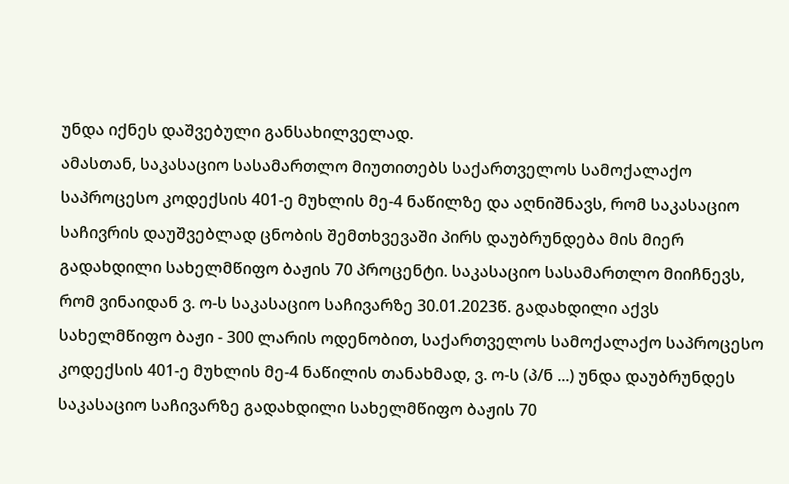უნდა იქნეს დაშვებული განსახილველად.
ამასთან, საკასაციო სასამართლო მიუთითებს საქართველოს სამოქალაქო საპროცესო კოდექსის 401-ე მუხლის მე-4 ნაწილზე და აღნიშნავს, რომ საკასაციო საჩივრის დაუშვებლად ცნობის შემთხვევაში პირს დაუბრუნდება მის მიერ გადახდილი სახელმწიფო ბაჟის 70 პროცენტი. საკასაციო სასამართლო მიიჩნევს, რომ ვინაიდან ვ. ო-ს საკასაციო საჩივარზე 30.01.2023წ. გადახდილი აქვს სახელმწიფო ბაჟი - 300 ლარის ოდენობით, საქართველოს სამოქალაქო საპროცესო კოდექსის 401-ე მუხლის მე-4 ნაწილის თანახმად, ვ. ო-ს (პ/ნ ...) უნდა დაუბრუნდეს საკასაციო საჩივარზე გადახდილი სახელმწიფო ბაჟის 70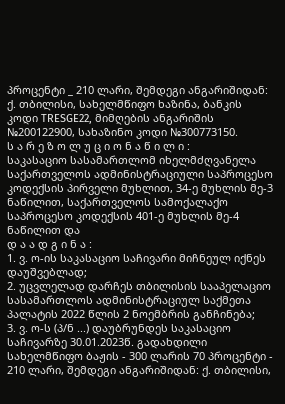პროცენტი _ 210 ლარი, შემდეგი ანგარიშიდან: ქ. თბილისი, სახელმწიფო ხაზინა, ბანკის კოდი TRESGE22, მიმღების ანგარიშის №200122900, სახაზინო კოდი №300773150.
ს ა რ ე ზ ო ლ უ ც ი ო ნ ა წ ი ლ ი :
საკასაციო სასამართლომ იხელმძღვანელა საქართველოს ადმინისტრაციული საპროცესო კოდექსის პირველი მუხლით, 34-ე მუხლის მე-3 ნაწილით, საქართველოს სამოქალაქო საპროცესო კოდექსის 401-ე მუხლის მე-4 ნაწილით და
დ ა ა დ გ ი ნ ა :
1. ვ. ო-ის საკასაციო საჩივარი მიჩნეულ იქნეს დაუშვებლად;
2. უცვლელად დარჩეს თბილისის სააპელაციო სასამართლოს ადმინისტრაციულ საქმეთა პალატის 2022 წლის 2 ნოემბრის განჩინება;
3. ვ. ო-ს (პ/ნ ...) დაუბრუნდეს საკასაციო საჩივარზე 30.01.2023წ. გადახდილი სახელმწიფო ბაჟის - 300 ლარის 70 პროცენტი - 210 ლარი, შემდეგი ანგარიშიდან: ქ. თბილისი,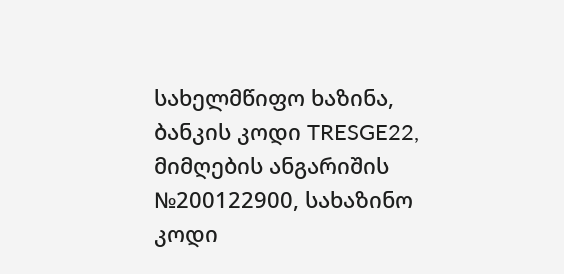სახელმწიფო ხაზინა, ბანკის კოდი TRESGE22, მიმღების ანგარიშის №200122900, სახაზინო კოდი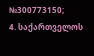№300773150;
4. საქართველოს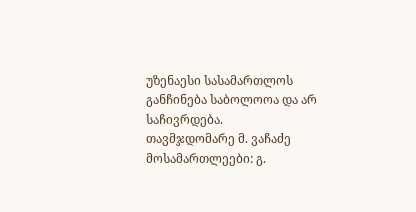უზენაესი სასამართლოს განჩინება საბოლოოა და არ საჩივრდება.
თავმჯდომარე მ. ვაჩაძე
მოსამართლეები: გ.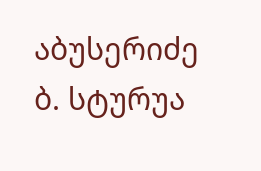აბუსერიძე
ბ. სტურუა